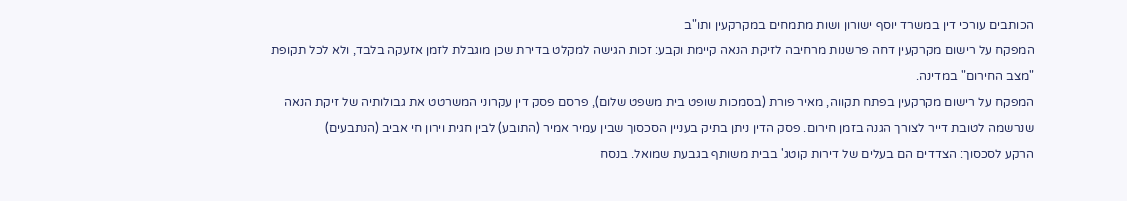הכותבים עורכי דין במשרד יוסף ישורון ושות מתמחים במקרקעין ותו"ב
המפקח על רישום מקרקעין דחה פרשנות מרחיבה לזיקת הנאה קיימת וקבע: זכות הגישה למקלט בדירת שכן מוגבלת לזמן אזעקה בלבד, ולא לכל תקופת "מצב החירום" במדינה.
המפקח על רישום מקרקעין בפתח תקווה, מאיר פורת (בסמכות שופט בית משפט שלום), פרסם פסק דין עקרוני המשרטט את גבולותיה של זיקת הנאה שנרשמה לטובת דייר לצורך הגנה בזמן חירום. פסק הדין ניתן בתיק בעניין הסכסוך שבין עמיר אמיר (התובע) לבין חגית וירון חי אביב (הנתבעים)
הרקע לסכסוך: הצדדים הם בעלים של דירות קוטג' בבית משותף בגבעת שמואל. בנסח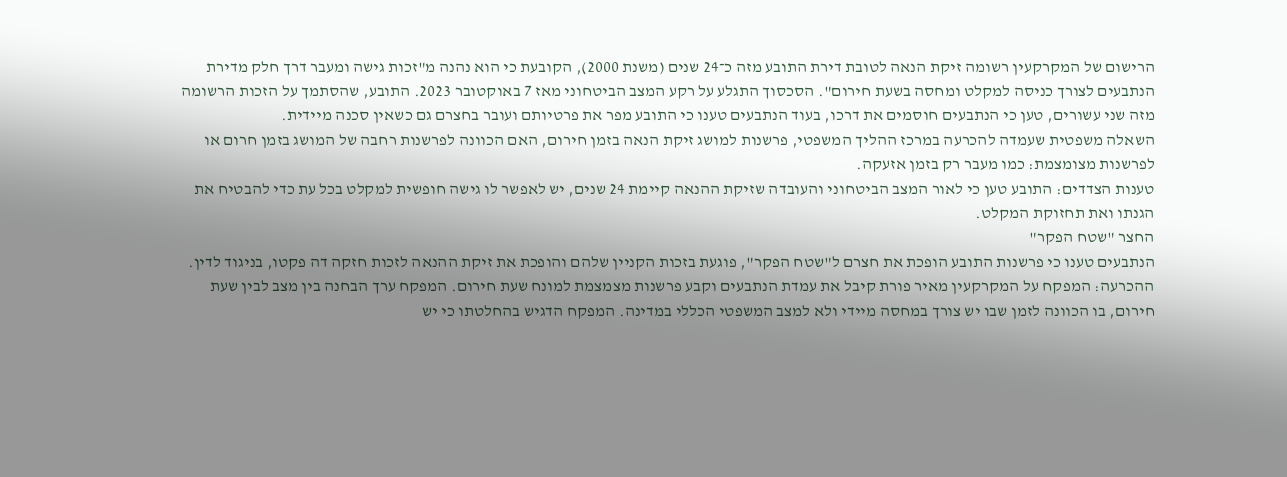הרישום של המקרקעין רשומה זיקת הנאה לטובת דירת התובע מזה כ־24 שנים (משנת 2000), הקובעת כי הוא נהנה מ"זכות גישה ומעבר דרך חלק מדירת הנתבעים לצורך כניסה למקלט ומחסה בשעת חירום". הסכסוך התגלע על רקע המצב הביטחוני מאז 7 באוקטובר 2023. התובע, שהסתמך על הזכות הרשומה מזה שני עשורים, טען כי הנתבעים חוסמים את דרכו, בעוד הנתבעים טענו כי התובע מפר את פרטיותם ועובר בחצרם גם כשאין סכנה מיידית.
השאלה משפטית שעמדה להכרעה במרכז ההליך המשפטי, פרשנות למושג זיקת הנאה בזמן חירום, האם הכוונה לפרשנות רחבה של המושג בזמן חרום או לפרשנות מצומצמת: כמו מעבר רק בזמן אזעקה.
טענות הצדדים: התובע טען כי לאור המצב הביטחוני והעובדה שזיקת ההנאה קיימת 24 שנים, יש לאפשר לו גישה חופשית למקלט בכל עת כדי להבטיח את הגנתו ואת תחזוקת המקלט.
החצר "שטח הפקר"
הנתבעים טענו כי פרשנות התובע הופכת את חצרם ל"שטח הפקר", פוגעת בזכות הקניין שלהם והופכת את זיקת ההנאה לזכות חזקה דה פקטו, בניגוד לדין.
ההכרעה: המפקח על המקרקעין מאיר פורת קיבל את עמדת הנתבעים וקבע פרשנות מצמצמת למונח שעת חירום. המפקח ערך הבחנה בין מצב לבין שעת חירום, בו הכוונה לזמן שבו יש צורך במחסה מיידי ולא למצב המשפטי הכללי במדינה. המפקח הדגיש בהחלטתו כי יש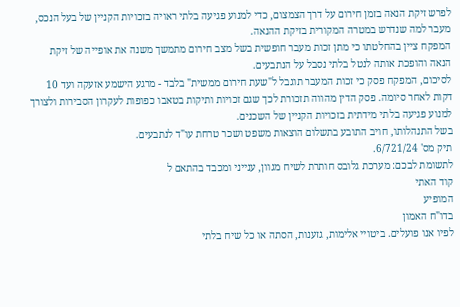לפרש זיקת הנאה בזמן חירום על דרך הצמצום, כדי למנוע פגיעה בלתי ראויה בזכויות הקניין של בעל הנכס, מעבר למה שנדרש במטרה המקורית בזיקת ההנאה.
המפקח ציין בהחלטתו כי מתן זכות מעבר חופשית בשל מצב חירום מתמשך משנה את אופייה של זיקת הנאה והופכת אותה לנטל בלתי נסבל על הנתבעים.
לסיכום, המפקח פסק כי זכות המעבר תוגבל ל"שעת חירום ממשית" בלבד - מרגע הישמע אזעקה ועד 10 דקות לאחר סיומה. פסק הדין מהווה תזכורת לכך שגם זכויות ותיקות בטאבו כפופות לעקרון הסבירות ולצורך למנוע פגיעה בלתי מידתית בזכויות הקניין של השכנים.
בשל התנהלותו, חויב התובע בתשלום הוצאות משפט ושכר טרחת עו"ד לנתבעים.
תיק מס' 6/721/24.
לתשומת לבכם: מערכת גלובס חותרת לשיח מגוון, ענייני ומכבד בהתאם ל
קוד האתי
המופיע
בדו"ח האמון
לפיו אנו פועלים. ביטויי אלימות, גזענות, הסתה או כל שיח בלתי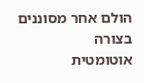הולם אחר מסוננים בצורה
אוטומטית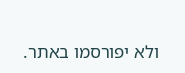ולא יפורסמו באתר.